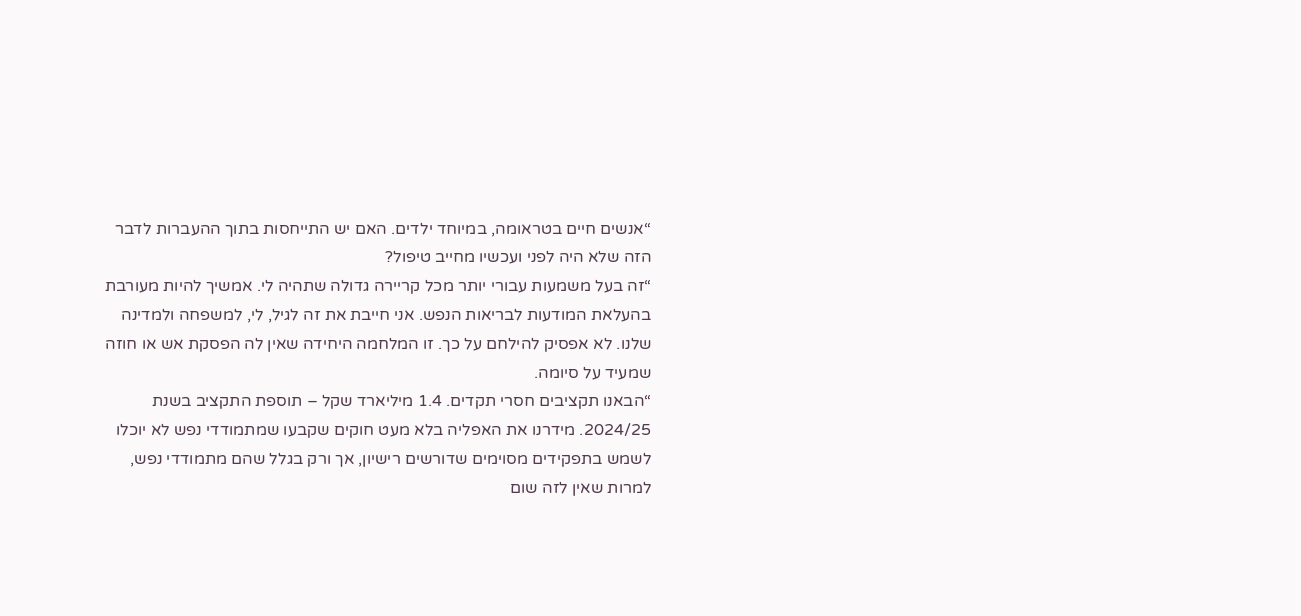“אנשים חיים בטראומה, במיוחד ילדים. האם יש התייחסות בתוך ההעברות לדבר הזה שלא היה לפני ועכשיו מחייב טיפול?
“זה בעל משמעות עבורי יותר מכל קריירה גדולה שתהיה לי. אמשיך להיות מעורבת בהעלאת המודעות לבריאות הנפש. אני חייבת את זה לגיל, לי, למשפחה ולמדינה שלנו. לא אפסיק להילחם על כך. זו המלחמה היחידה שאין לה הפסקת אש או חוזה שמעיד על סיומה.
“הבאנו תקציבים חסרי תקדים. 1.4 מיליארד שקל – תוספת התקציב בשנת 2024/25. מידרנו את האפליה בלא מעט חוקים שקבעו שמתמודדי נפש לא יוכלו לשמש בתפקידים מסוימים שדורשים רישיון, אך ורק בגלל שהם מתמודדי נפש, למרות שאין לזה שום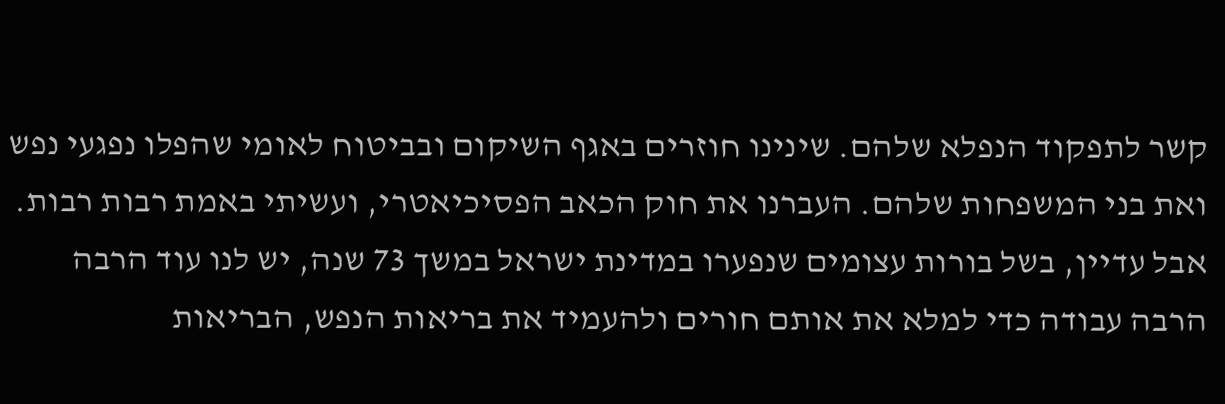קשר לתפקוד הנפלא שלהם. שינינו חוזרים באגף השיקום ובביטוח לאומי שהפלו נפגעי נפש ואת בני המשפחות שלהם. העברנו את חוק הכאב הפסיכיאטרי, ועשיתי באמת רבות רבות. אבל עדיין, בשל בורות עצומים שנפערו במדינת ישראל במשך 73 שנה, יש לנו עוד הרבה הרבה עבודה כדי למלא את אותם חורים ולהעמיד את בריאות הנפש, הבריאות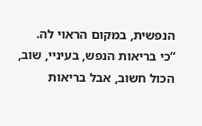הנפשית, במקום הראוי לה.
“כי בריאות הנפש, בעיניי, שוב, הכול חשוב, אבל בריאות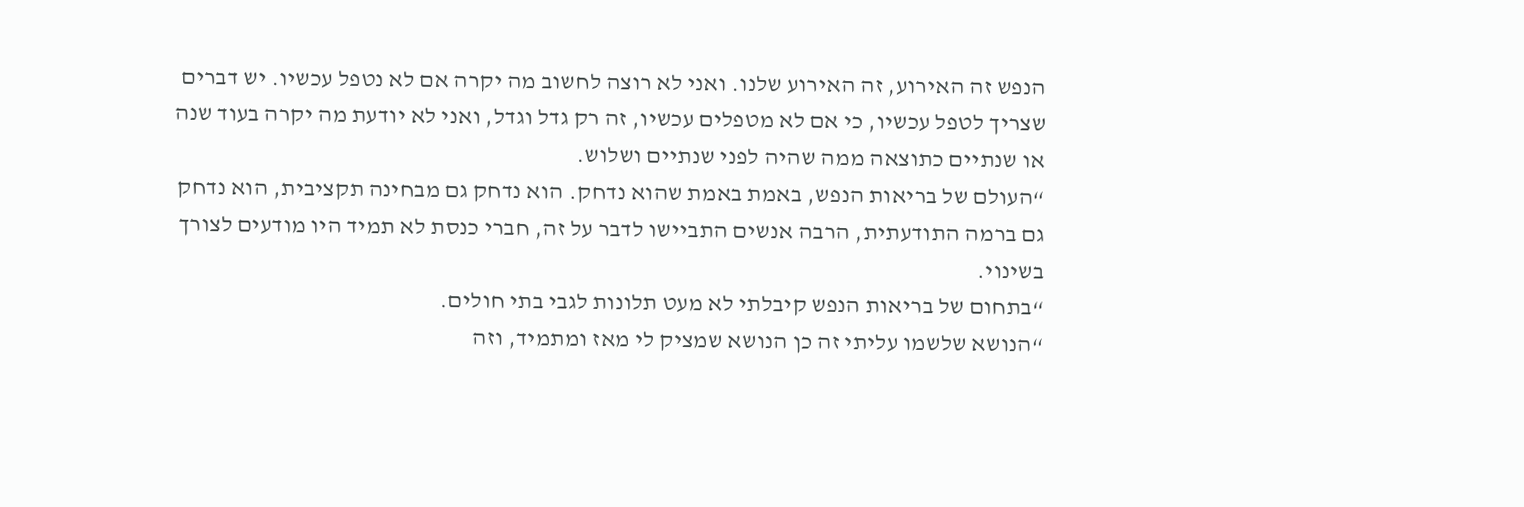הנפש זה האירוע, זה האירוע שלנו. ואני לא רוצה לחשוב מה יקרה אם לא נטפל עכשיו. יש דברים שצריך לטפל עכשיו, כי אם לא מטפלים עכשיו, זה רק גדל וגדל, ואני לא יודעת מה יקרה בעוד שנה או שנתיים כתוצאה ממה שהיה לפני שנתיים ושלוש.
“העולם של בריאות הנפש, באמת באמת שהוא נדחק. הוא נדחק גם מבחינה תקציבית, הוא נדחק גם ברמה התודעתית, הרבה אנשים התביישו לדבר על זה, חברי כנסת לא תמיד היו מודעים לצורך בשינוי.
“בתחום של בריאות הנפש קיבלתי לא מעט תלונות לגבי בתי חולים.
“הנושא שלשמו עליתי זה כן הנושא שמציק לי מאז ומתמיד, וזה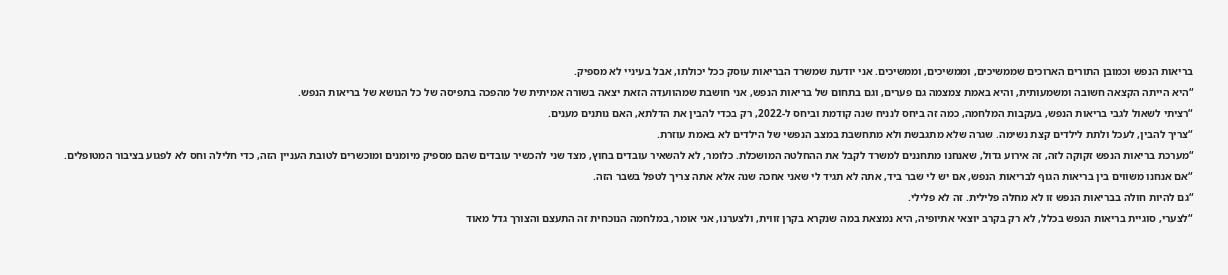בריאות הנפש וכמובן התורים הארוכים שממשיכים, וממשיכים, וממשיכים. אני יודעת שמשרד הבריאות עוסק ככל יכולתו, אבל בעיניי לא מספיק.
“היא הייתה הקצאה חשובה ומשמעותית, והיא באמת צמצמה גם פערים, וגם בתחום של בריאות הנפש, אני חושבת שמהוועדה הזאת יצאה בשורה אמיתית של מהפכה בתפיסה של כל הנושא של בריאות הנפש.
“רציתי לשאול לגבי בריאות הנפש, בעקבות המלחמה, כמה זה ביחס לנניח שנה קודמת וביחס ל-2022, רק בכדי להבין את הדלתא, האם נותנים מענים.
“צריך להבין, לעכל ולתת לילדים קצת נשימה. שגרה שלא מתגבשת ולא מתחשבת במצב הנפשי של הילדים לא באמת עוזרת.
“מערכת בריאות הנפש זקוקה לזה, זה אירוע גדול, שאנחנו מתחננים למשרד לקבל את ההחלטה המושכלת. כלומר, לא להשאיר עובדים בחוץ, מצד שני להכשיר עובדים שהם מספיק מיומנים ומוכשרים לטובת העניין הזה, כדי חלילה וחס לא לפגוע בציבור המטופלים.
“אם אנחנו משווים בין בריאות הגוף לבריאות הנפש, אם יש לי שבר ביד, אתה לא תגיד לי שאני אחכה שנה אלא אתה צריך לטפל בשבר הזה.
“גם להיות חולה בבריאות הנפש זו לא מחלה פלילית. זה לא פלילי.
“לצערי, סוגיית בריאות הנפש בכלל, לא רק בקרב יוצאי אתיופיה, היא נמצאת במה שנקרא בקרן זווית, ולצערנו, אני אומר, במלחמה הנוכחית זה התעצם והצורך גדל מאוד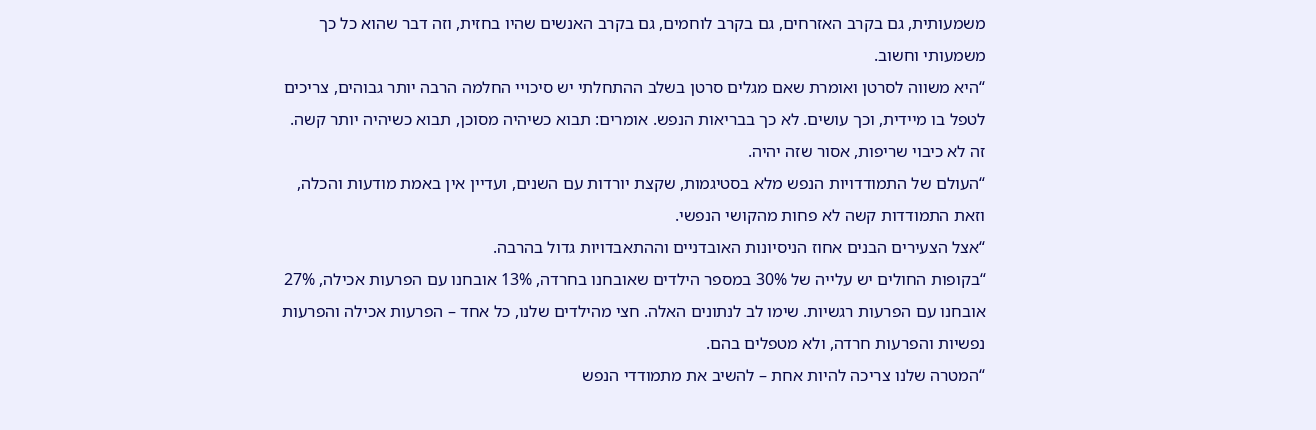משמעותית, גם בקרב האזרחים, גם בקרב לוחמים, גם בקרב האנשים שהיו בחזית, וזה דבר שהוא כל כך משמעותי וחשוב.
“היא משווה לסרטן ואומרת שאם מגלים סרטן בשלב ההתחלתי יש סיכויי החלמה הרבה יותר גבוהים, צריכים לטפל בו מיידית, וכך עושים. לא כך בבריאות הנפש. אומרים: תבוא כשיהיה מסוכן, תבוא כשיהיה יותר קשה. זה לא כיבוי שריפות, אסור שזה יהיה.
“העולם של התמודדויות הנפש מלא בסטיגמות, שקצת יורדות עם השנים, ועדיין אין באמת מודעות והכלה, וזאת התמודדות קשה לא פחות מהקושי הנפשי.
“אצל הצעירים הבנים אחוז הניסיונות האובדניים וההתאבדויות גדול בהרבה.
“בקופות החולים יש עלייה של 30% במספר הילדים שאובחנו בחרדה, 13% אובחנו עם הפרעות אכילה, 27% אובחנו עם הפרעות רגשיות. שימו לב לנתונים האלה. חצי מהילדים שלנו, כל אחד – הפרעות אכילה והפרעות נפשיות והפרעות חרדה, ולא מטפלים בהם.
“המטרה שלנו צריכה להיות אחת – להשיב את מתמודדי הנפש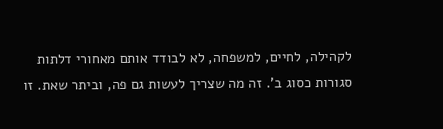לקהילה, לחיים, למשפחה, לא לבודד אותם מאחורי דלתות סגורות כסוג ב'. זה מה שצריך לעשות גם פה, וביתר שאת. זו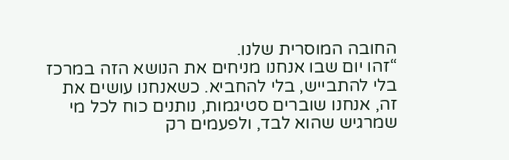החובה המוסרית שלנו.
“זהו יום שבו אנחנו מניחים את הנושא הזה במרכז בלי להתבייש, בלי להחביא. כשאנחנו עושים את זה, אנחנו שוברים סטיגמות, נותנים כוח לכל מי שמרגיש שהוא לבד, ולפעמים רק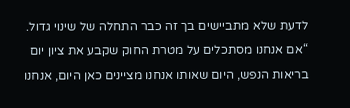לדעת שלא מתביישים בך זה כבר התחלה של שינוי גדול.
“אם אנחנו מסתכלים על מטרת החוק שקבע את ציון יום בריאות הנפש, היום שאותו אנחנו מציינים כאן היום, אנחנו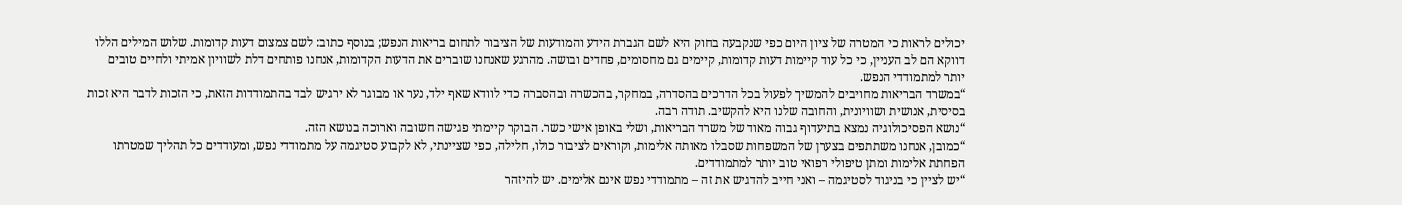יכולים לראות כי המטרה של ציון היום כפי שנקבעה בחוק היא לשם הגברת הידע והמודעות של הציבור לתחום בריאות הנפש; בנוסף כתוב: לשם צמצום דעות קדומות. שלוש המילים הללו דווקא הם לב העניין, כי כל עוד קיימות דעות קדומות, קיימים גם מחסומים, פחדים ובושה. מהרגע שאנחנו שוברים את הדעות הקדומות, אנחנו פותחים דלת לשוויון אמיתי ולחיים טובים יותר למתמודדי הנפש.
“במשרד הבריאות מחויבים להמשיך לפעול בכל הדרכים בהסדרה, במחקר, בהכשרה ובהסברה כדי לוודא שאף ילד, נער או מבוגר לא ירגיש לבד בהתמודדות הזאת, כי הזכות לדבר היא זכות בסיסית, אנושית ושוויונית, והחובה שלנו היא להקשיב. תודה רבה.
“נושא הפסיכולוגיה נמצא בתיעדוף גבוה מאוד של משרד הבריאות, ושלי באופן אישי כשר. הבוקר קיימתי פגישה חשובה וארוכה בנושא הזה.
“כמובן, אנחנו משתתפים בצערן של המשפחות שסבלו מאותה אלימות, וקוראים לציבור כולו, חלילה, כפי שציינתי, לא לקבוע סטיגמה על מתמודדי נפש, ומעודדים כל תהליך שמטרתו הפחתת אלימות ומתן טיפולי רפואי טוב יותר למתמודדים.
“יש לציין כי בניגוד לסטיגמה – ואני חייב להדגיש את זה – מתמודדי נפש אינם אלימים. יש להיזהר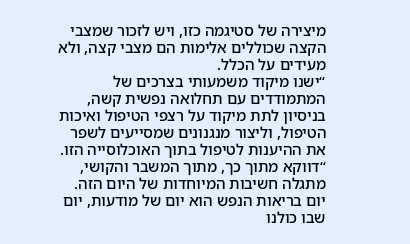מיצירה של סטיגמה כזו, ויש לזכור שמצבי הקצה שכוללים אלימות הם מצבי קצה, ולא מעידים על הכלל.
“ישנו מיקוד משמעותי בצרכים של המתמודדים עם תחלואה נפשית קשה, בניסיון לתת מיקוד על רצפי הטיפול ואיכות הטיפול, וליצור מנגנונים שמסייעים לשפר את ההיענות לטיפול בתוך האוכלוסייה הזו.
“דווקא מתוך כך, מתוך המשבר והקושי, מתגלה חשיבות המיוחדות של היום הזה. יום בריאות הנפש הוא יום של מודעות, יום שבו כולנו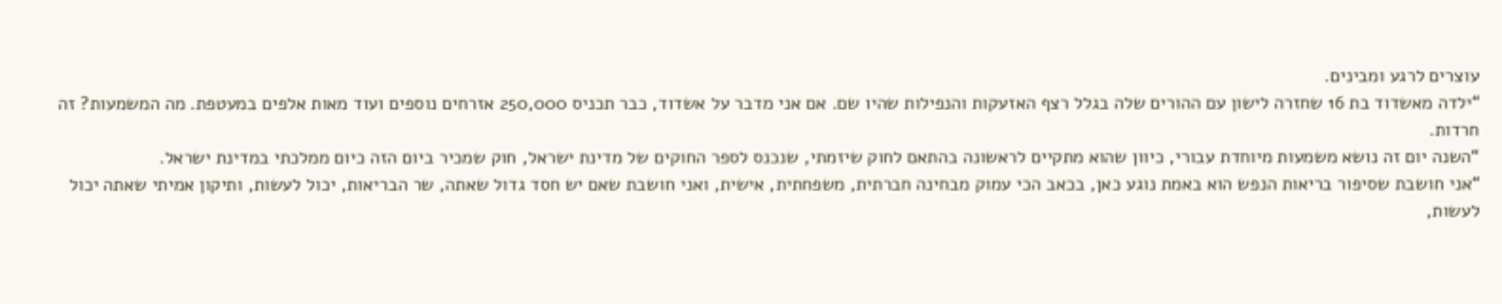עוצרים לרגע ומבינים.
“ילדה מאשדוד בת 16 שחזרה לישון עם ההורים שלה בגלל רצף האזעקות והנפילות שהיו שם. אם אני מדבר על אשדוד, כבר תכניס 250,000 אזרחים נוספים ועוד מאות אלפים במעטפת. מה המשמעות? זה חרדות.
“השנה יום זה נושא משמעות מיוחדת עבורי, כיוון שהוא מתקיים לראשונה בהתאם לחוק שיזמתי, שנכנס לספר החוקים של מדינת ישראל, חוק שמכיר ביום הזה כיום ממלכתי במדינת ישראל.
“אני חושבת שסיפור בריאות הנפש הוא באמת נוגע כאן, בכאב הכי עמוק מבחינה חברתית, משפחתית, אישית, ואני חושבת שאם יש חסד גדול שאתה, שר הבריאות, יכול לעשות, ותיקון אמיתי שאתה יכול לעשות,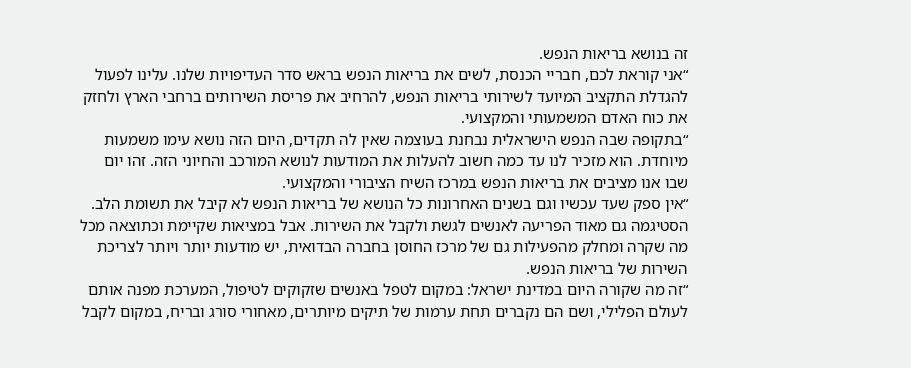זה בנושא בריאות הנפש.
“אני קוראת לכם, חבריי הכנסת, לשים את בריאות הנפש בראש סדר העדיפויות שלנו. עלינו לפעול להגדלת התקציב המיועד לשירותי בריאות הנפש, להרחיב את פריסת השירותים ברחבי הארץ ולחזק את כוח האדם המשמעותי והמקצועי.
“בתקופה שבה הנפש הישראלית נבחנת בעוצמה שאין לה תקדים, היום הזה נושא עימו משמעות מיוחדת. הוא מזכיר לנו עד כמה חשוב להעלות את המודעות לנושא המורכב והחיוני הזה. זהו יום שבו אנו מציבים את בריאות הנפש במרכז השיח הציבורי והמקצועי.
“אין ספק שעד עכשיו וגם בשנים האחרונות כל הנושא של בריאות הנפש לא קיבל את תשומת הלב. הסטיגמה גם מאוד הפריעה לאנשים לגשת ולקבל את השירות. אבל במציאות שקיימת וכתוצאה מכל מה שקרה ומחלק מהפעילות גם של מרכז החוסן בחברה הבדואית, יש מודעות יותר ויותר לצריכת השירות של בריאות הנפש.
“זה מה שקורה היום במדינת ישראל: במקום לטפל באנשים שזקוקים לטיפול, המערכת מפנה אותם לעולם הפלילי, ושם הם נקברים תחת ערמות של תיקים מיותרים, מאחורי סורג ובריח, במקום לקבל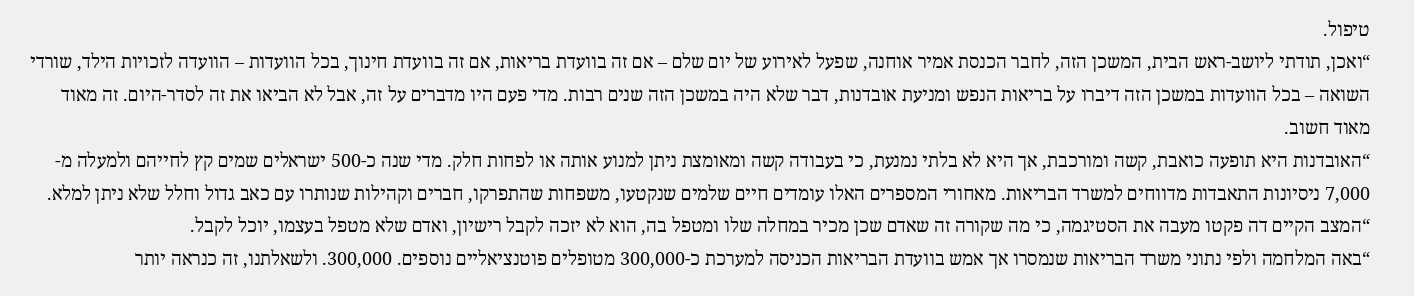טיפול.
“ואכן, תודתי ליושב-ראש הבית, המשכן הזה, לחבר הכנסת אמיר אוחנה, שפעל לאירוע של יום שלם – אם זה בוועדת בריאות, אם זה בוועדת חינוך, בכל הוועדות – הוועדה לזכויות הילד, שורדי השואה – בכל הוועדות במשכן הזה דיברו על בריאות הנפש ומניעת אובדנות, דבר שלא היה במשכן הזה שנים רבות. מדי פעם היו מדברים על זה, אבל לא הביאו את זה לסדר-היום. זה מאוד מאוד חשוב.
“האובדנות היא תופעה כואבת, קשה ומורכבת, אך היא לא בלתי נמנעת, כי בעבודה קשה ומאומצת ניתן למנוע אותה או לפחות חלק. מדי שנה כ-500 ישראלים שמים קץ לחייהם ולמעלה מ- 7,000 ניסיונות התאבדות מדווחים למשרד הבריאות. מאחורי המספרים האלו עומדים חיים שלמים שנקטעו, משפחות שהתפרקו, חברים וקהילות שנותרו עם כאב גדול וחלל שלא ניתן למלא.
“המצב הקיים דה פקטו מעבה את הסטיגמה, כי מה שקורה זה שאדם שכן מכיר במחלה שלו ומטפל בה, הוא לא יזכה לקבל רישיון, ואדם שלא מטפל בעצמו, יוכל לקבל.
“באה המלחמה ולפי נתוני משרד הבריאות שנמסרו אך אמש בוועדת הבריאות הכניסה למערכת כ-300,000 מטופלים פוטנציאליים נוספים. 300,000. ולשאלתנו, זה כנראה יותר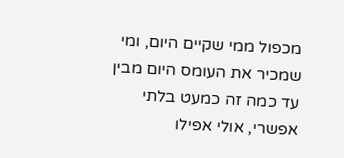מכפול ממי שקיים היום, ומי שמכיר את העומס היום מבין עד כמה זה כמעט בלתי אפשרי, אולי אפילו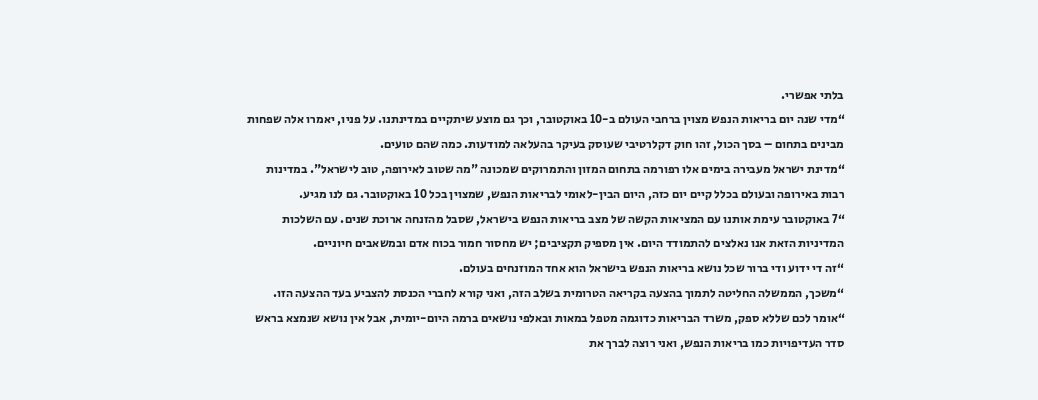בלתי אפשרי.
“מדי שנה יום בריאות הנפש מצוין ברחבי העולם ב-10 באוקטובר, וכך גם מוצע שיתקיים במדינתנו. על פניו, יאמרו אלה שפחות מבינים בתחום – בסך הכול, זהו חוק דקלרטיבי שעוסק בעיקר בהעלאה למודעות. כמה שהם טועים.
“מדינת ישראל מעבירה בימים אלו רפורמה בתחום המזון והתמרוקים שמכונה "מה שטוב לאירופה, טוב לישראל". במדינות רבות באירופה ובעולם בכלל קיים יום כזה, היום הבין-לאומי לבריאות הנפש, שמצוין בכל 10 באוקטובר. גם לנו מגיע.
“7 באוקטובר עימת אותנו עם המציאות הקשה של מצב בריאות הנפש בישראל, שסבל מהזנחה ארוכת שנים. עם השלכות המדיניות הזאת אנו נאלצים להתמודד היום. אין מספיק תקציבים; יש מחסור חמור בכוח אדם ובמשאבים חיוניים.
“זה די ידוע ודי ברור שכל נושא בריאות הנפש בישראל הוא אחד המוזנחים בעולם.
“משכך, הממשלה החליטה לתמוך בהצעה בקריאה הטרומית בשלב הזה, ואני קורא לחברי הכנסת להצביע בעד ההצעה הזו.
“אומר לכם שללא ספק, משרד הבריאות כדוגמה מטפל במאות ובאלפי נושאים ברמה היום-יומית, אבל אין נושא שנמצא בראש סדר העדיפויות כמו בריאות הנפש, ואני רוצה לברך את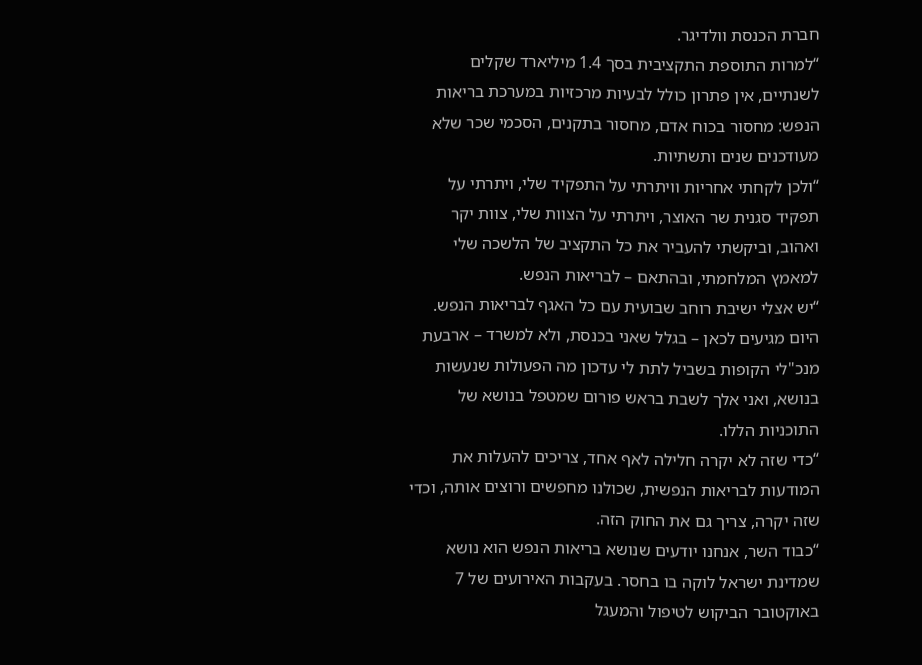חברת הכנסת וולדיגר.
“למרות התוספת התקציבית בסך 1.4 מיליארד שקלים לשנתיים, אין פתרון כולל לבעיות מרכזיות במערכת בריאות הנפש: מחסור בכוח אדם, מחסור בתקנים, הסכמי שכר שלא מעודכנים שנים ותשתיות.
“ולכן לקחתי אחריות וויתרתי על התפקיד שלי, ויתרתי על תפקיד סגנית שר האוצר, ויתרתי על הצוות שלי, צוות יקר ואהוב, וביקשתי להעביר את כל התקציב של הלשכה שלי למאמץ המלחמתי, ובהתאם – לבריאות הנפש.
“יש אצלי ישיבת רוחב שבועית עם כל האגף לבריאות הנפש. היום מגיעים לכאן – בגלל שאני בכנסת, ולא למשרד – ארבעת מנכ"לי הקופות בשביל לתת לי עדכון מה הפעולות שנעשות בנושא, ואני אלך לשבת בראש פורום שמטפל בנושא של התוכניות הללו.
“כדי שזה לא יקרה חלילה לאף אחד, צריכים להעלות את המודעות לבריאות הנפשית, שכולנו מחפשים ורוצים אותה, וכדי שזה יקרה, צריך גם את החוק הזה.
“כבוד השר, אנחנו יודעים שנושא בריאות הנפש הוא נושא שמדינת ישראל לוקה בו בחסר. בעקבות האירועים של 7 באוקטובר הביקוש לטיפול והמעגל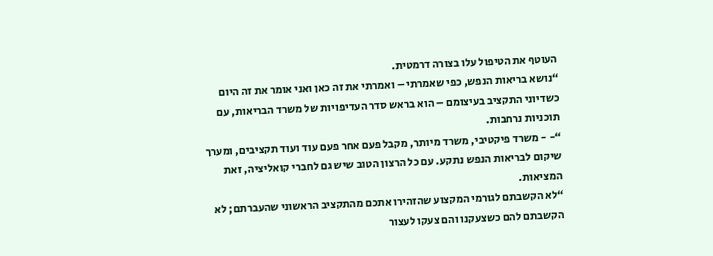העוטף את הטיפול עלו בצורה דרמטית.
“נושא בריאות הנפש, כפי שאמרתי – ואמרתי את זה כאן ואני אומר את זה היום כשדיוני התקציב בעיצומם – הוא בראש סדר העדיפויות של משרד הבריאות, עם תוכניות נרחבות.
“- - משרד פיקטיבי, משרד מיותר, מקבל פעם אחר פעם עוד ועוד תקציבים, ומערך שיקום לבריאות הנפש נתקע. עם כל הרצון הטוב שיש גם לחברי קואליציה, זאת המציאות.
“לא הקשבתם לגורמי המקצוע שהזהירו אתכם מהתקציב הראשוני שהעברתם; לא הקשבתם להם כשצעקנו והם צעקו לעצור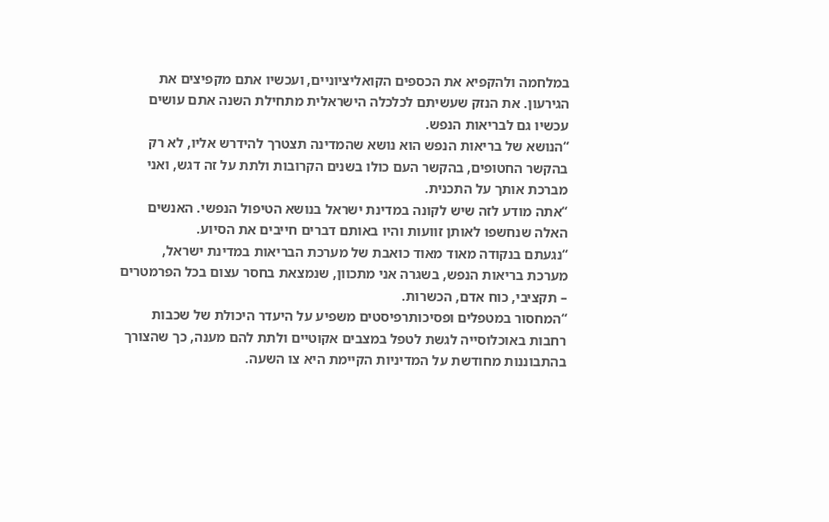במלחמה ולהקפיא את הכספים הקואליציוניים, ועכשיו אתם מקפיצים את הגירעון. את הנזק שעשיתם לכלכלה הישראלית מתחילת השנה אתם עושים עכשיו גם לבריאות הנפש.
“הנושא של בריאות הנפש הוא נושא שהמדינה תצטרך להידרש אליו, לא רק בהקשר החטופים, בהקשר העם כולו בשנים הקרובות ולתת על זה דגש, ואני מברכת אותך על התכנית.
“אתה מודע לזה שיש לקונה במדינת ישראל בנושא הטיפול הנפשי. האנשים האלה שנחשפו לאותן זוועות והיו באותם דברים חייבים את הסיוע.
“נגעתם בנקודה מאוד מאוד כואבת של מערכת הבריאות במדינת ישראל, מערכת בריאות הנפש, בשגרה אני מתכוון, שנמצאת בחסר עצום בכל הפרמטרים – תקציבי, כוח אדם, הכשרות.
“המחסור במטפלים ופסיכותרפיסטים משפיע על היעדר היכולת של שכבות רחבות באוכלוסייה לגשת לטפל במצבים אקוטיים ולתת להם מענה, כך שהצורך בהתבוננות מחודשת על המדיניות הקיימת היא צו השעה.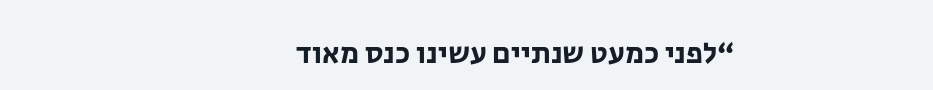“לפני כמעט שנתיים עשינו כנס מאוד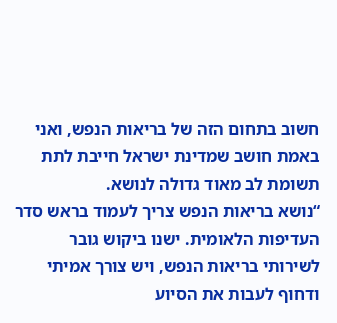חשוב בתחום הזה של בריאות הנפש, ואני באמת חושב שמדינת ישראל חייבת לתת תשומת לב מאוד גדולה לנושא.
“נושא בריאות הנפש צריך לעמוד בראש סדר העדיפות הלאומית. ישנו ביקוש גובר לשירותי בריאות הנפש, ויש צורך אמיתי ודחוף לעבות את הסיוע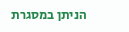הניתן במסגרת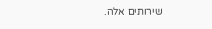שירותים אלה.